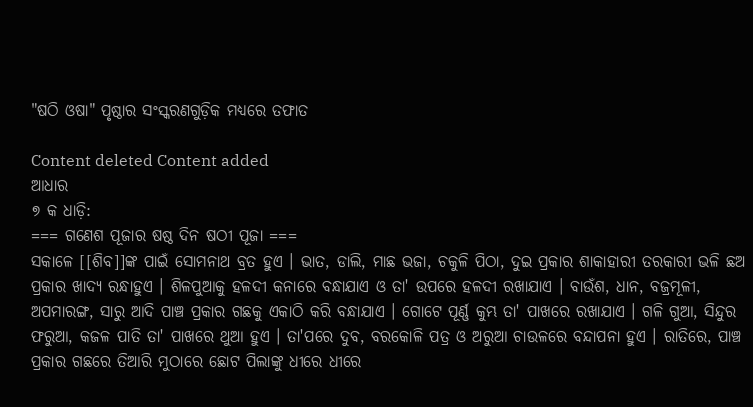"ଷଠି ଓଷା" ପୃଷ୍ଠାର ସଂସ୍କରଣ‌ଗୁଡ଼ିକ ମଧ୍ୟରେ ତଫାତ

Content deleted Content added
ଆଧାର
୭ କ ଧାଡ଼ି:
=== ଗଣେଶ ପୂଜାର ଷଷ୍ଠ ଦିନ ଷଠୀ ପୂଜା ===
ସକାଳେ [[ଶିବ]]ଙ୍କ ପାଇଁ ସୋମନାଥ ବ୍ରତ ହୁଏ । ଭାତ, ଡାଲି, ମାଛ ଭଜା, ଚକୁଳି ପିଠା, ଦୁଇ ପ୍ରକାର ଶାକାହାରୀ ତରକାରୀ ଭଳି ଛଅ ପ୍ରକାର ଖାଦ୍ୟ ରନ୍ଧାହୁଏ । ଶିଳପୁଆକୁ ହଳଦୀ କନାରେ ବନ୍ଧାଯାଏ ଓ ତା' ଉପରେ ହଳଦୀ ରଖାଯାଏ । ବାଉଁଶ, ଧାନ, ବଜ୍ରମୂଳୀ, ଅପମାରଙ୍ଗ, ସାରୁ ଆଦି ପାଞ୍ଚ ପ୍ରକାର ଗଛକୁ ଏକାଠି କରି ବନ୍ଧାଯାଏ । ଗୋଟେ ପୂର୍ଣ୍ଣ କୁମ୍ଭ ତା' ପାଖରେ ରଖାଯାଏ । ଗଳି ଗୁଆ, ସିନ୍ଦୁର ଫରୁଆ, କଜଳ ପାତି ତା' ପାଖରେ ଥୁଆ ହୁଏ । ତା'ପରେ ଦୁବ, ବରକୋଳି ପତ୍ର ଓ ଅରୁଆ ଚାଉଳରେ ବନ୍ଦାପନା ହୁଏ । ରାତିରେ, ପାଞ୍ଚ ପ୍ରକାର ଗଛରେ ତିଆରି ମୁଠାରେ ଛୋଟ ପିଲାଙ୍କୁ ଧୀରେ ଧୀରେ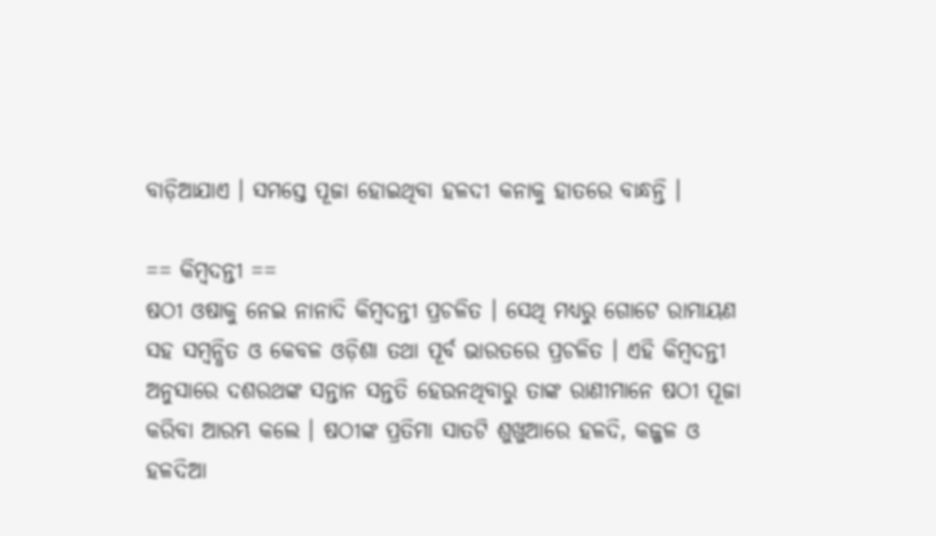ବାଡ଼ିଆଯାଏ । ସମସ୍ତେ ପୂଜା ହୋଇଥିବା ହଳଦୀ କନାକୁ ହାତରେ ବାନ୍ଧନ୍ତି ।

== କିମ୍ବଦନ୍ତୀ ==
ଷଠୀ ଓଷାକୁ ନେଇ ନାନାଦି କିମ୍ବଦନ୍ତୀ ପ୍ରଚଳିତ । ସେଥି ମଧ୍ୟରୁ ଗୋଟେ ରାମାୟଣ ସହ ସମ୍ବନ୍ଧିତ ଓ କେବଳ ଓଡ଼ିଶା ତଥା ପୂର୍ବ ଭାରତରେ ପ୍ରଚଳିତ । ଏହି କିମ୍ବଦନ୍ତୀ ଅନୁସାରେ ଦଶରଥଙ୍କ ସନ୍ତାନ ସନ୍ତତି ହେଉନଥିବାରୁ ତାଙ୍କ ରାଣୀମାନେ ଷଠୀ ପୂଜା କରିବା ଆରମ୍ଭ କଲେ । ଷଠୀଙ୍କ ପ୍ରତିମା ସାତଟି ଶୁଖୁଆରେ ହଳଦି, କଜ୍ଜଳ ଓ ହଳଦିଆ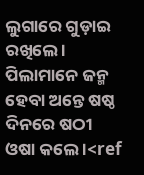ଲୁଗାରେ ଗୁଡ଼ାଇ ରଖିଲେ । ପିଲାମାନେ ଜନ୍ମ ହେବା ଅନ୍ତେ ଷଷ୍ଠ ଦିନରେ ଷଠୀ ଓଷା କଲେ ।<ref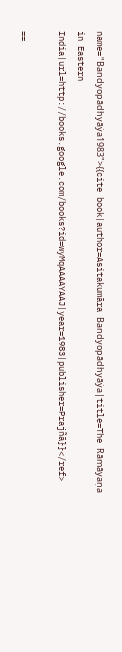name="Bandyopādhyāẏa1983">{{cite book|author=Asitakumāra Bandyopādhyāẏa|title=The Rāmāyaṇa in Eastern India|url=http://books.google.com/books?id=wyMqAAAAYAAJ|year=1983|publisher=Prajñā}}</ref>

==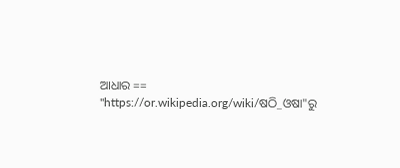ଆଧାର ==
"https://or.wikipedia.org/wiki/ଷଠି_ଓଷା"ରୁ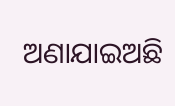ଅଣାଯାଇଅଛି